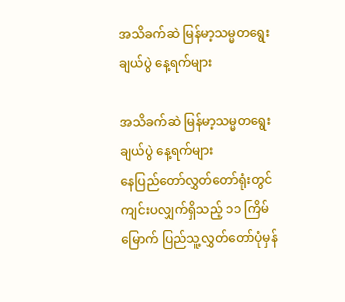အသိခက်ဆဲ မြန်မာ့သမ္မတရွေးချယ်ပွဲ နေ့ရက်များ

အသိခက်ဆဲ မြန်မာ့သမ္မတရွေးချယ်ပွဲ နေ့ရက်များ
နေပြည်တော်လွှတ်တော်ရုံးတွင် ကျင်းပလျှက်ရှိသည့် ၁၁ ကြိမ်မြောက် ပြည်သူ့လွှတ်တော်ပုံမှန်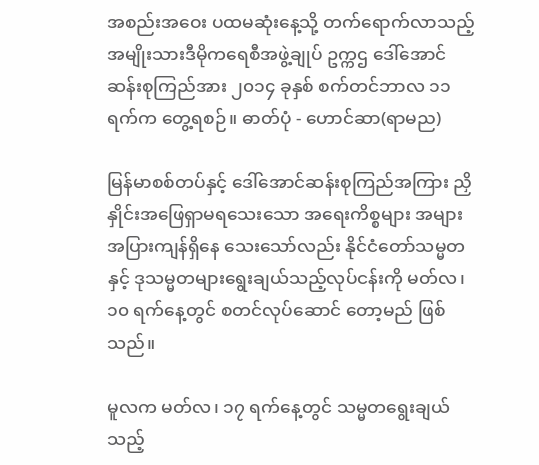အစည်းအဝေး ပထမဆုံးနေ့သို့ တက်ရောက်လာသည့် အမျိုးသားဒီမိုကရေစီအဖွဲ့ချုပ် ဥက္ကဌ ဒေါ်အောင်ဆန်းစုကြည်အား ၂၀၁၄ ခုနှစ် စက်တင်ဘာလ ၁၁ ရက်က တွေ့ရစဉ်။ ဓာတ်ပုံ - ဟောင်ဆာ(ရာမည)

မြန်မာစစ်တပ်နှင့် ဒေါ်အောင်ဆန်းစုကြည်အကြား ညှိနှိုင်းအဖြေရှာမရသေးသော အရေးကိစ္စများ အများအပြားကျန်ရှိနေ သေးသော်လည်း နိုင်ငံတော်သမ္မတနှင့် ဒုသမ္မတများရွေးချယ်သည့်လုပ်ငန်းကို မတ်လ၊ ၁၀ ရက်နေ့တွင် စတင်လုပ်ဆောင် တော့မည် ဖြစ်သည်။

မူလက မတ်လ၊ ၁၇ ရက်နေ့တွင် သမ္မတရွေးချယ်သည့်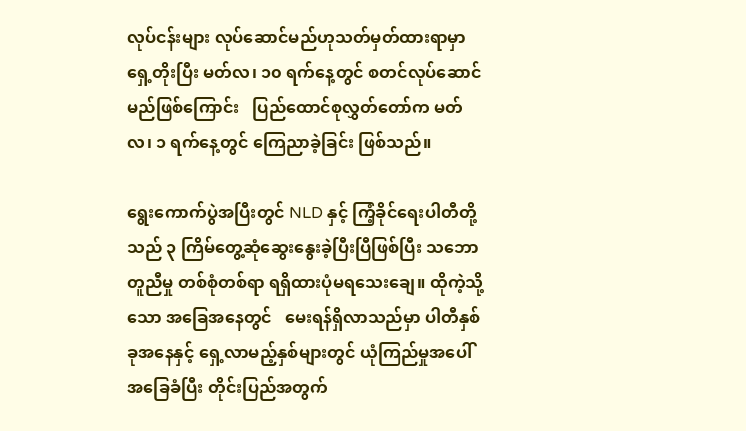လုပ်ငန်းများ လုပ်ဆောင်မည်ဟုသတ်မှတ်ထားရာမှာ ရှေ့တိုးပြီး မတ်လ၊ ၁၀ ရက်နေ့တွင် စတင်လုပ်ဆောင်မည်ဖြစ်ကြောင်း   ပြည်ထောင်စုလွှတ်တော်က မတ်လ၊ ၁ ရက်နေ့တွင် ကြေညာခဲ့ခြင်း ဖြစ်သည်။

ရွေးကောက်ပွဲအပြီးတွင် NLD နှင့် ကြံ့ခိုင်ရေးပါတီတို့သည် ၃ ကြိမ်တွေ့ဆုံဆွေးနွေးခဲ့ပြီးပြီဖြစ်ပြီး သဘောတူညီမှု တစ်စုံတစ်ရာ ရရှိထားပုံမရသေးချေ။ ထိုကဲ့သို့သော အခြေအနေတွင်   မေးရန်ရှိလာသည်မှာ ပါတီနှစ်ခုအနေနှင့် ရှေ့လာမည့်နှစ်များတွင် ယုံကြည်မှုအပေါ်အခြေခံပြီး တိုင်းပြည်အတွက်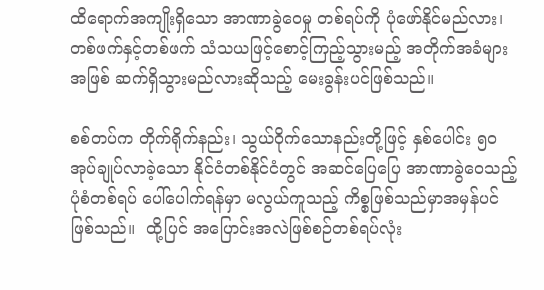ထိရောက်အကျိုးရှိသော အာဏာခွဲဝေမှု တစ်ရပ်ကို ပုံဖော်နိုင်မည်လား၊ တစ်ဖက်နှင့်တစ်ဖက် သံသယဖြင့်စောင့်ကြည့်သွားမည့် အတိုက်အခံများ အဖြစ် ဆက်ရှိသွားမည်လားဆိုသည့် မေးခွန်းပင်ဖြစ်သည်။

စစ်တပ်က တိုက်ရိုက်နည်း၊ သွယ်ဝိုက်သောနည်းတို့ဖြင့် နှစ်ပေါင်း ၅၀ အုပ်ချုပ်လာခဲ့သော နိုင်ငံတစ်နိုင်ငံတွင် အဆင်ပြေပြေ အာဏာခွဲဝေသည့်ပုံစံတစ်ရပ် ပေါ်ပေါက်ရန်မှာ မလွယ်ကူသည့် ကိစ္စဖြစ်သည်မှာအမှန်ပင် ဖြစ်သည်။  ထို့ပြင် အပြောင်းအလဲဖြစ်စဉ်တစ်ရပ်လုံး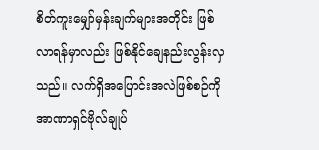စိတ်ကူးမျှော်မှန်းချက်များအတိုင်း ဖြစ်လာရန်မှာလည်း ဖြစ်နိုင်ချေနည်းလွန်းလှ သည်။ လက်ရှိအပြောင်းအလဲဖြစ်စဉ်ကို အာဏာရှင်ဗိုလ်ချုပ်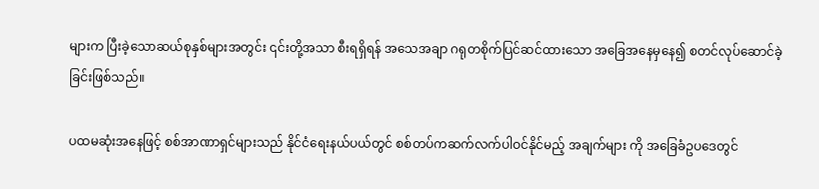များက ပြီးခဲ့သောဆယ်စုနှစ်များအတွင်း ၎င်းတို့အသာ စီးရရှိရန် အသေအချာ ဂရုတစိုက်ပြင်ဆင်ထားသော အခြေအနေမှနေ၍ စတင်လုပ်ဆောင်ခဲ့ခြင်းဖြစ်သည်။

ပထမဆုံးအနေဖြင့် စစ်အာဏာရှင်များသည် နိုင်ငံရေးနယ်ပယ်တွင် စစ်တပ်ကဆက်လက်ပါဝင်နိုင်မည့် အချက်များ ကို အခြေခံဥပဒေတွင်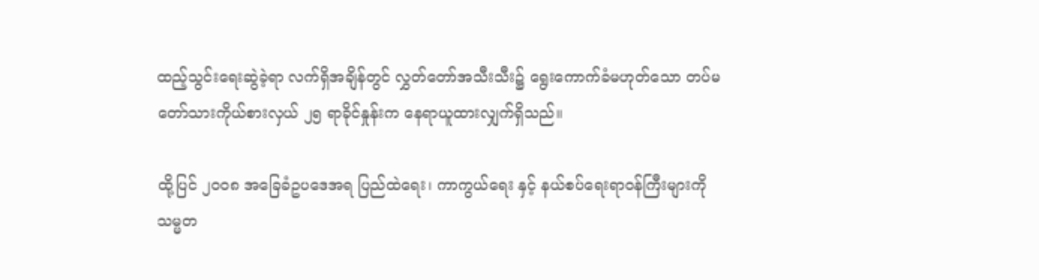ထည့်သွင်းရေးဆွဲခဲ့ရာ လက်ရှိအချိန်တွင် လွှတ်တော်အသီးသီး၌ ရွေးကောက်ခံမဟုတ်သော တပ်မတော်သားကိုယ်စားလှယ် ၂၅ ရာခိုင်နှုန်းက နေရာယူထားလျှက်ရှိသည်။

ထို့ပြင် ၂၀၀၈ အခြေခံဥပဒေအရ ပြည်ထဲရေး၊ ကာကွယ်ရေး နှင့် နယ်စပ်ရေးရာဝန်ကြီးများကို သမ္မတ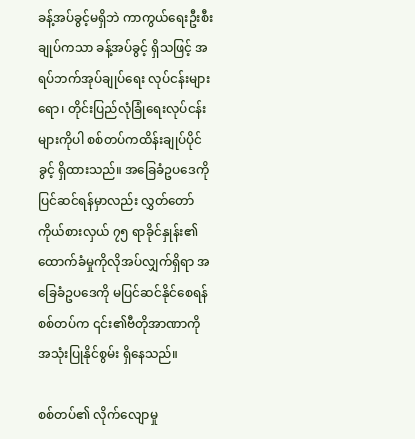ခန့်အပ်ခွင့်မရှိဘဲ ကာကွယ်ရေးဦးစီးချုပ်ကသာ ခန့်အပ်ခွင့် ရှိသဖြင့် အရပ်ဘက်အုပ်ချုပ်ရေး လုပ်ငန်းများရော၊ တိုင်းပြည်လုံခြုံရေးလုပ်ငန်း များကိုပါ စစ်တပ်ကထိန်းချုပ်ပိုင်ခွင့် ရှိထားသည်။ အခြေခံဥပဒေကို ပြင်ဆင်ရန်မှာလည်း လွှတ်တော်ကိုယ်စားလှယ် ၇၅ ရာခိုင်နှုန်း၏   ထောက်ခံမှုကိုလိုအပ်လျှက်ရှိရာ အခြေခံဥပဒေကို မပြင်ဆင်နိုင်စေရန် စစ်တပ်က ၎င်း၏ဗီတိုအာဏာကို အသုံးပြုနိုင်စွမ်း ရှိနေသည်။

စစ်တပ်၏ လိုက်လျောမှု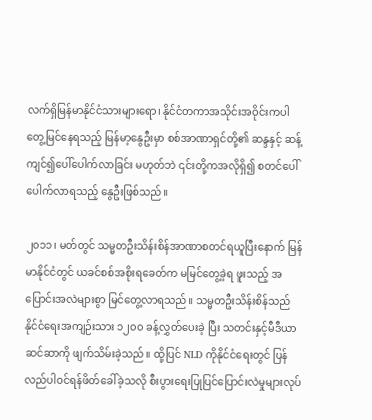လက်ရှိမြန်မာနိုင်ငံသားများရော၊ နိုင်ငံတကာအသိုင်းအဝိုင်းကပါ တွေ့မြင်နေရသည့် မြန်မာ့နွေဦးမှာ စစ်အာဏာရှင်တို့၏ ဆန္ဒနှင့် ဆန့်ကျင်၍ပေါ်ပေါက်လာခြင်း မဟုတ်ဘဲ ၎င်းတို့ကအလိုရှိ၍ စတင်ပေါ်ပေါက်လာရသည့် နွေဦးဖြစ်သည်။

၂၀၁၁၊ မတ်တွင် သမ္မတဦးသိန်းစိန်အာဏာစတင်ရယူပြီးနောက် မြန်မာနိုင်ငံတွင် ယခင်စစ်အစိုးရခေတ်က မမြင်တွေ့ခဲ့ရ ဖူးသည့် အပြောင်းအလဲများစွာ မြင်တွေ့လာရသည်။ သမ္မတဦးသိန်းစိန်သည် နိုင်ငံရေးအကျဉ်းသား ၁၂၀၀ ခန့်လွှတ်ပေးခဲ့ ပြီး သတင်းနှင့်မီဒီယာဆင်ဆာကို ဖျက်သိမ်းခဲ့သည်။ ထို့ပြင် NLD ကိုနိုင်ငံရေးတွင် ပြန်လည်ပါဝင်ရန်ဖိတ်ခေါ်ခဲ့သလို စီးပွားရေးပြုပြင်ပြောင်းလဲမှုများလုပ်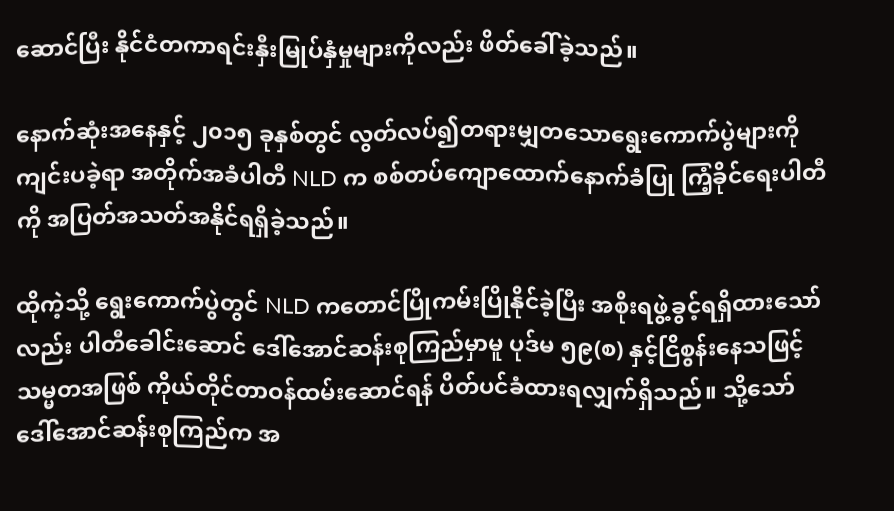ဆောင်ပြီး နိုင်ငံတကာရင်းနှီးမြုပ်နှံမှုများကိုလည်း ဖိတ်ခေါ်ခဲ့သည်။

နောက်ဆုံးအနေနှင့် ၂၀၁၅ ခုနှစ်တွင် လွတ်လပ်၍တရားမျှတသောရွေးကောက်ပွဲများကို ကျင်းပခဲ့ရာ အတိုက်အခံပါတီ NLD က စစ်တပ်ကျောထောက်နောက်ခံပြု ကြံ့ခိုင်ရေးပါတီကို အပြတ်အသတ်အနိုင်ရရှိခဲ့သည်။

ထိုကဲ့သို့ ရွေးကောက်ပွဲတွင် NLD ကတောင်ပြိုကမ်းပြိုနိုင်ခဲ့ပြီး အစိုးရဖွဲ့ခွင့်ရရှိထားသော်လည်း ပါတီခေါင်းဆောင် ဒေါ်အောင်ဆန်းစုကြည်မှာမူ ပုဒ်မ ၅၉(စ) နှင့်ငြိစွန်းနေသဖြင့် သမ္မတအဖြစ် ကိုယ်တိုင်တာဝန်ထမ်းဆောင်ရန် ပိတ်ပင်ခံထားရလျှက်ရှိသည်။ သို့သော် ဒေါ်အောင်ဆန်းစုကြည်က အ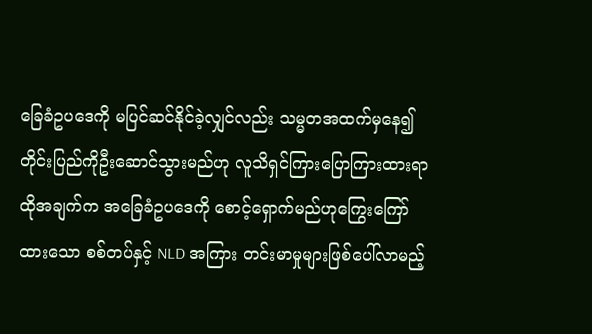ခြေခံဥပဒေကို မပြင်ဆင်နိုင်ခဲ့လျှင်လည်း သမ္မတအထက်မှနေ၍ တိုင်းပြည်ကိုဦးဆောင်သွားမည်ဟု လူသိရှင်ကြားပြောကြားထားရာ ထိုအချက်က အခြေခံဥပဒေကို စောင့်ရှောက်မည်ဟုကြွေးကြော်ထားသော စစ်တပ်နှင့် NLD အကြား တင်းမာမှုများဖြစ်ပေါ်လာမည့်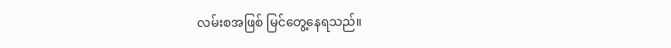လမ်းစအဖြစ် မြင်တွေ့နေရသည်။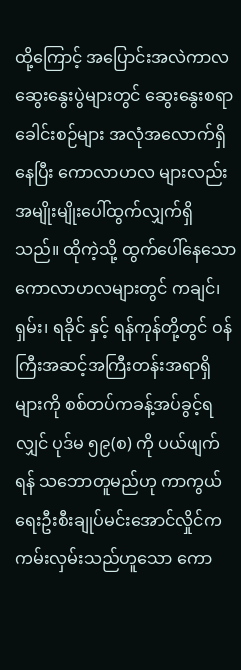ထို့ကြောင့် အပြောင်းအလဲကာလဆွေးနွေးပွဲများတွင် ဆွေးနွေးစရာခေါင်းစဉ်များ အလုံအလောက်ရှိနေပြီး ကောလာဟလ များလည်း အမျိုးမျိုးပေါ်ထွက်လျှက်ရှိသည်။ ထိုကဲ့သို့ ထွက်ပေါ်နေသော ကောလာဟလများတွင် ကချင်၊ ရှမ်း၊ ရခိုင် နှင့် ရန်ကုန်တို့တွင် ဝန်ကြီးအဆင့်အကြီးတန်းအရာရှိများကို စစ်တပ်ကခန့်အပ်ခွင့်ရလျှင် ပုဒ်မ ၅၉(စ) ကို ပယ်ဖျက်ရန် သဘောတူမည်ဟု ကာကွယ်ရေးဦးစီးချုပ်မင်းအောင်လှိုင်က ကမ်းလှမ်းသည်ဟူသော ကော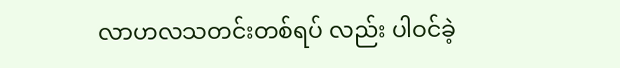လာဟလသတင်းတစ်ရပ် လည်း ပါဝင်ခဲ့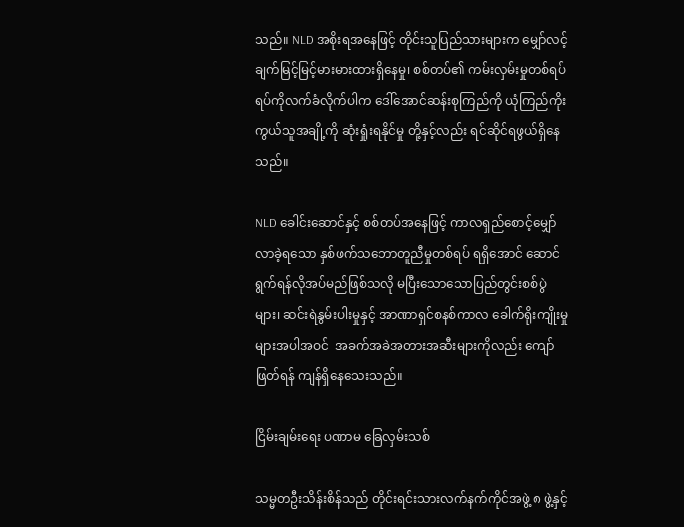သည်။ NLD အစိုးရအနေဖြင့် တိုင်းသူပြည်သားများက မျှော်လင့်ချက်မြင့်မြင့်မားမားထားရှိနေမှု၊ စစ်တပ်၏ ကမ်းလှမ်းမှုတစ်ရပ်ရပ်ကိုလက်ခံလိုက်ပါက ဒေါ်အောင်ဆန်းစုကြည်ကို ယုံကြည်ကိုးကွယ်သူအချို့ကို ဆုံးရှုံးရနိုင်မှု တို့နှင့်လည်း ရင်ဆိုင်ရဖွယ်ရှိနေသည်။

NLD ခေါင်းဆောင်နှင့် စစ်တပ်အနေဖြင့် ကာလရှည်စောင့်မျှော်လာခဲ့ရသော နှစ်ဖက်သဘောတူညီမှုတစ်ရပ် ရရှိအောင် ဆောင်ရွက်ရန်လိုအပ်မည်ဖြစ်သလို မပြီးသောသောပြည်တွင်းစစ်ပွဲများ၊ ဆင်းရဲနွမ်းပါးမှုနှင့် အာဏာရှင်စနစ်ကာလ ခေါက်ရိုးကျိုးမှုများအပါအဝင်  အခက်အခဲအတားအဆီးများကိုလည်း ကျော်ဖြတ်ရန် ကျန်ရှိနေသေးသည်။

ငြိမ်းချမ်းရေး ပဏာမ ခြေလှမ်းသစ်

သမ္မတဦးသိန်းစိန်သည် တိုင်းရင်းသားလက်နက်ကိုင်အဖွဲ့ ၈ ဖွဲ့နှင့်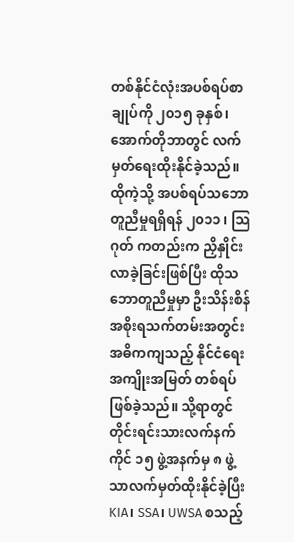တစ်နိုင်ငံလုံးအပစ်ရပ်စာချုပ်ကို ၂၀၁၅ ခုနှစ်၊ အောက်တိုဘာတွင် လက်မှတ်ရေးထိုးနိုင်ခဲ့သည်။ ထိုကဲ့သို့ အပစ်ရပ်သဘောတူညီမှုရရှိရန် ၂၀၁၁ ၊ သြဂုတ် ကတည်းက ညှိနှိုင်းလာခဲ့ခြင်းဖြစ်ပြီး ထိုသဘောတူညီမှုမှာ ဦးသိန်းစိန်အစိုးရသက်တမ်းအတွင်း အဓိကကျသည့် နိုင်ငံရေးအကျိုးအမြတ် တစ်ရပ်ဖြစ်ခဲ့သည်။ သို့ရာတွင် တိုင်းရင်းသားလက်နက်ကိုင် ၁၅ ဖွဲ့အနက်မှ ၈ ဖွဲ့သာလက်မှတ်ထိုးနိုင်ခဲ့ပြီး KIA၊ SSA၊ UWSA စသည့်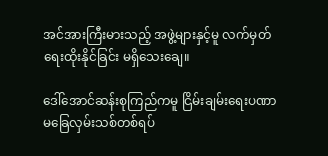အင်အားကြီးမားသည့် အဖွဲ့များနှင့်မူ လက်မှတ်ရေးထိုးနိုင်ခြင်း မရှိသေးချေ။

ဒေါ်အောင်ဆန်းစုကြည်ကမူ ငြိမ်းချမ်းရေးပဏာမခြေလှမ်းသစ်တစ်ရပ်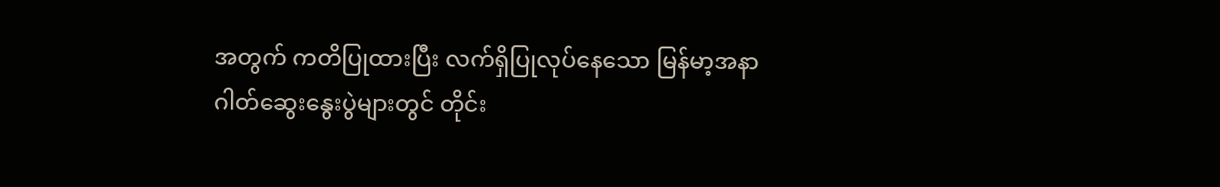အတွက် ကတိပြုထားပြီး လက်ရှိပြုလုပ်နေသော မြန်မာ့အနာဂါတ်ဆွေးနွေးပွဲများတွင် တိုင်း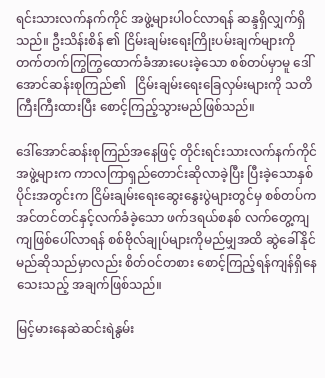ရင်းသားလက်နက်ကိုင် အဖွဲ့များပါဝင်လာရန် ဆန္ဒရှိလျှက်ရှိသည်။ ဦးသိန်းစိန် ၏ ငြိမ်းချမ်းရေးကြိုးပမ်းချက်များကို တက်တက်ကြွကြွထောက်ခံအားပေးခဲ့သော စစ်တပ်မှာမူ ဒေါ်အောင်ဆန်းစုကြည်၏   ငြိမ်းချမ်းရေးခြေလှမ်းများကို သတိကြီးကြီးထားပြီး စောင့်ကြည့်သွားမည်ဖြစ်သည်။

ဒေါ်အောင်ဆန်းစုကြည်အနေဖြင့် တိုင်းရင်းသားလက်နက်ကိုင်အဖွဲ့များက ကာလကြာရှည်တောင်းဆိုလာခဲ့ပြီး ပြီးခဲ့သောနှစ်ပိုင်းအတွင်းက ငြိမ်းချမ်းရေးဆွေးနွေးပွဲများတွင်မှ စစ်တပ်က အင်တင်တင်နှင့်လက်ခံခဲ့သော ဖက်ဒရယ်စနစ် လက်တွေ့ကျကျဖြစ်ပေါ်လာရန် စစ်ဗိုလ်ချုပ်များကိုမည်မျှအထိ ဆွဲခေါ်နိုင်မည်ဆိုသည်မှာလည်း စိတ်ဝင်တစား စောင့်ကြည့်ရန်ကျန်ရှိနေသေးသည့် အချက်ဖြစ်သည်။

မြင့်မားနေဆဲဆင်းရဲနွမ်း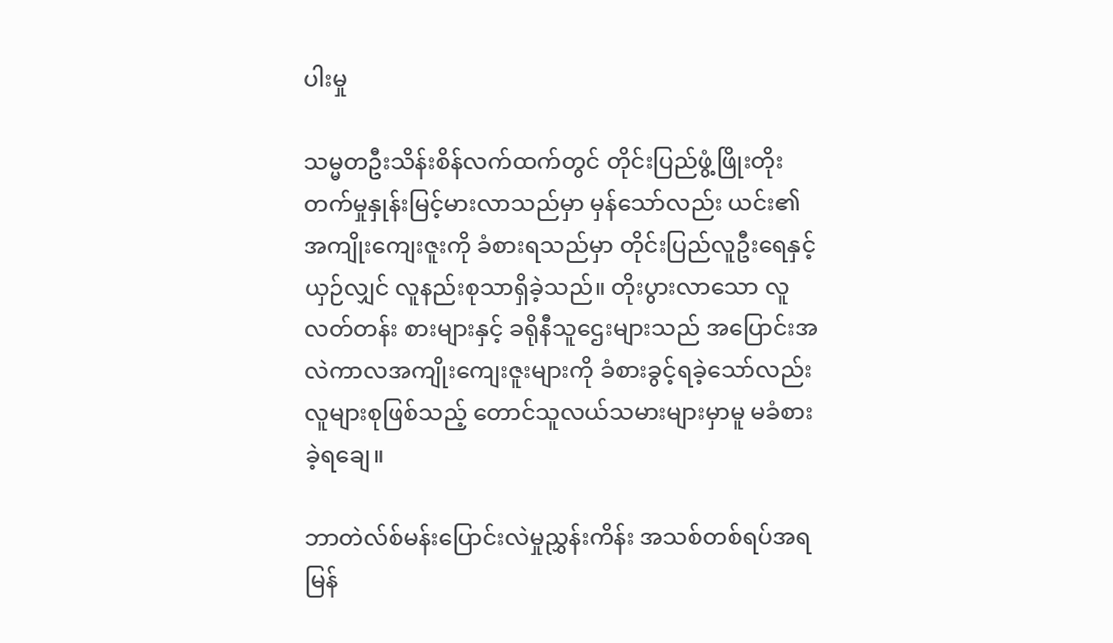ပါးမှု

သမ္မတဦးသိန်းစိန်လက်ထက်တွင် တိုင်းပြည်ဖွံ့ဖြိုးတိုးတက်မှုနှုန်းမြင့်မားလာသည်မှာ မှန်သော်လည်း ယင်း၏ အကျိုးကျေးဇူးကို ခံစားရသည်မှာ တိုင်းပြည်လူဦးရေနှင့်ယှဉ်လျှင် လူနည်းစုသာရှိခဲ့သည်။ တိုးပွားလာသော လူလတ်တန်း စားများနှင့် ခရိုနီသူဌေးများသည် အပြောင်းအလဲကာလအကျိုးကျေးဇူးများကို ခံစားခွင့်ရခဲ့သော်လည်း လူများစုဖြစ်သည့် တောင်သူလယ်သမားများမှာမူ မခံစားခဲ့ရချေ။

ဘာတဲလ်စ်မန်းပြောင်းလဲမှုညွှန်းကိန်း အသစ်တစ်ရပ်အရ  မြန်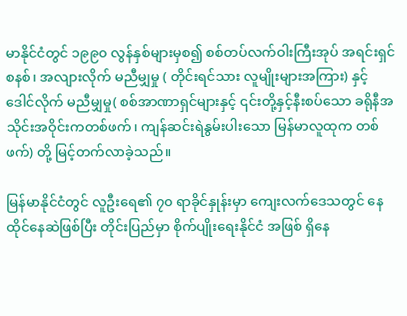မာနိုင်ငံတွင် ၁၉၉၀ လွန်နှစ်များမှစ၍ စစ်တပ်လက်ဝါးကြီးအုပ် အရင်းရှင်စနစ်၊ အလျားလိုက် မညီမျှမှု ( တိုင်းရင်သား လူမျိုးများအကြား) နှင့် ဒေါင်လိုက် မညီမျှမှု( စစ်အာဏာရှင်များနှင့် ၎င်းတို့နှင့်နီးစပ်သော ခရိုနီအသိုင်းအဝိုင်းကတစ်ဖက်၊ ကျန်ဆင်းရဲနွမ်းပါးသော မြန်မာလူထုက တစ်ဖက်) တို့ မြင့်တက်လာခဲ့သည်။

မြန်မာနိုင်ငံတွင် လူဦးရေ၏ ၇၀ ရာခိုင်နှုန်းမှာ ကျေးလက်ဒေသတွင် နေထိုင်နေဆဲဖြစ်ပြီး တိုင်းပြည်မှာ စိုက်ပျိုးရေးနိုင်ငံ အဖြစ် ရှိနေ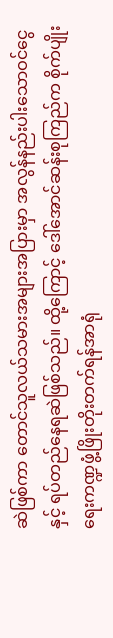ဆဲဖြစ်ကာ တောင်သူလယ်သမားအများအပြားမှာ အလွန်နည်းပါးသောဝင်ငွေနှင့် ရပ်တည်နေရဆဲဖြစ်သည်။ ထို့ကြောင့် ဒေါ်အောင်ဆန်းစုကြည်က စိုက်ပျိုးရေးကဏ္ဍဖွံ့ဖြိုးတိုးတက်ရန်အာရုံ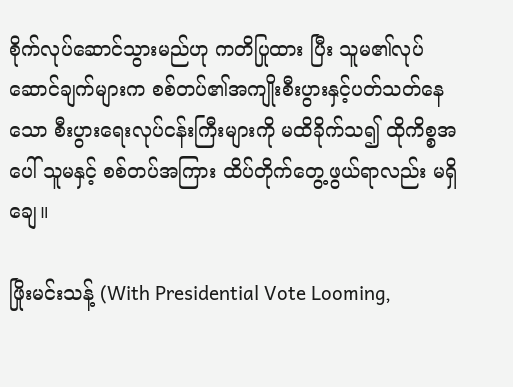စိုက်လုပ်ဆောင်သွားမည်ဟု ကတိပြုထား ပြီး သူမ၏လုပ်ဆောင်ချက်များက စစ်တပ်၏အကျိုးစီးပွားနှင့်ပတ်သတ်နေသော စီးပွားရေးလုပ်ငန်းကြီးများကို မထိခိုက်သ၍ ထိုကိစ္စအပေါ် သူမနှင့် စစ်တပ်အကြား ထိပ်တိုက်တွေ့ဖွယ်ရာလည်း မရှိချေ။

ဖြိုးမင်းသန့် (With Presidential Vote Looming,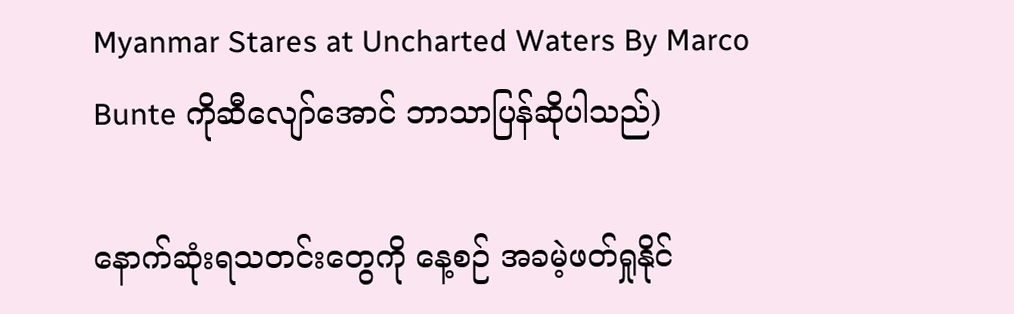Myanmar Stares at Uncharted Waters By Marco Bunte ကိုဆီလျော်အောင် ဘာသာပြန်ဆိုပါသည်)

နောက်ဆုံးရသတင်းတွေကို နေ့စဉ် အခမဲ့ဖတ်ရှုနိုင်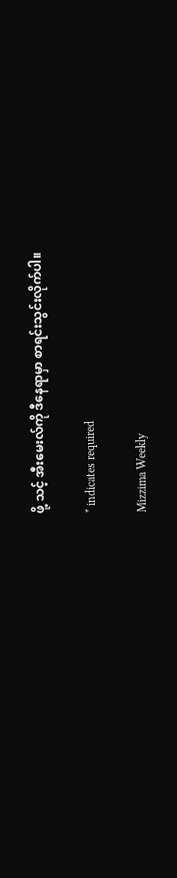ဖို့ သင့် အီးမေးလ်ကို ဒီနေရာမှာ စာရင်းသွင်းလိုက်ပါ။

* indicates required

Mizzima Weekly